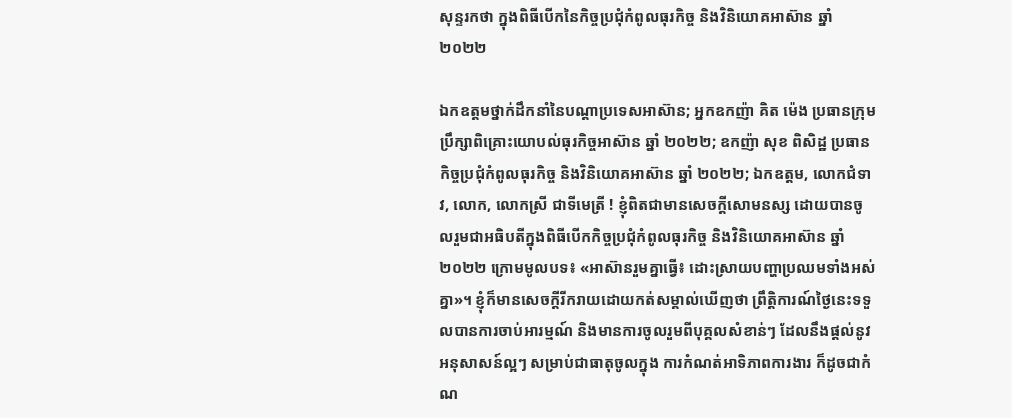សុន្ទរកថា ក្នុងពិធីបើកនៃកិច្ចប្រជុំកំពូលធុរកិច្ច និងវិនិយោគអាស៊ាន ឆ្នាំ២០២២

ឯកឧត្តមថ្នាក់ដឹកនាំនៃបណ្តាប្រទេសអាស៊ាន; អ្នកឧកញ៉ា គិត ម៉េង ប្រធានក្រុមប្រឹក្សាពិគ្រោះយោបល់ធុរកិច្ចអាស៊ាន ឆ្នាំ ២០២២; ឧកញ៉ា សុខ ពិសិដ្ឋ ប្រធានកិច្ចប្រជុំកំពូលធុរកិច្ច និងវិនិយោគអាស៊ាន ឆ្នាំ ២០២២; ឯកឧត្តម, លោកជំទាវ, លោក, លោកស្រី ជាទីមេត្រី ! ខ្ញុំពិតជាមានសេចក្តីសោមនស្ស ដោយបានចូលរួមជាអធិបតីក្នុងពិធីបើកកិច្ចប្រជុំកំពូលធុរកិច្ច និងវិនិយោគអាស៊ាន ឆ្នាំ២០២២ ក្រោមមូលបទ៖ «អាស៊ានរួមគ្នាធ្វើ៖ ដោះស្រាយបញ្ហាប្រឈមទាំងអស់គ្នា»។ ខ្ញុំក៏មានសេចក្តីរីករាយដោយកត់សម្គាល់ឃើញថា ព្រឹត្តិការណ៍ថ្ងៃនេះទទួលបានការចាប់អារម្មណ៍ និងមានការចូលរួមពីបុគ្គលសំខាន់ៗ ដែលនឹងផ្ដល់នូវអនុសាសន៍ល្អៗ សម្រាប់ជាធាតុចូលក្នុង ការកំណត់អាទិភាពការងារ ក៏ដូចជាកំណ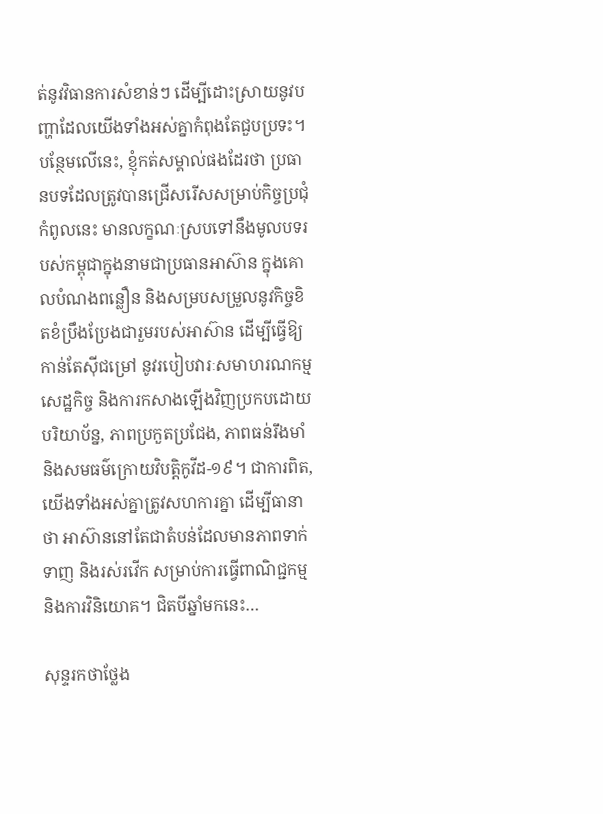ត់នូវវិធានការសំខាន់ៗ ដើម្បីដោះស្រាយនូវបញ្ហាដែលយើងទាំងអស់គ្នាកំពុងតែជួបប្រទះ។ បន្ថែមលើនេះ, ខ្ញុំកត់សម្គាល់ផងដែរថា ប្រធានបទដែលត្រូវបានជ្រើសរើសសម្រាប់កិច្ចប្រជុំកំពូលនេះ មានលក្ខណៈស្របទៅនឹងមូលបទរបស់កម្ពុជាក្នុងនាមជាប្រធានអាស៊ាន ក្នុងគោលបំណងពន្លឿន និងសម្របសម្រួលនូវកិច្ចខិតខំប្រឹងប្រែងជារួមរបស់អាស៊ាន ដើម្បីធ្វើឱ្យកាន់តែស៊ីជម្រៅ នូវរបៀបវារៈសមាហរណកម្មសេដ្ឋកិច្ច និងការកសាងឡើងវិញប្រកបដោយបរិយាប័ន្ន, ភាពប្រកួតប្រជែង, ភាពធន់រឹងមាំ និងសមធម៌ក្រោយវិបត្តិកូវីដ-១៩។ ជាការពិត, យើងទាំងអស់គ្នាត្រូវសហការគ្នា ដើម្បីធានាថា អាស៊ាននៅតែជាតំបន់ដែលមានភាពទាក់ទាញ និងរស់រវើក សម្រាប់ការធ្វើពាណិជ្ជកម្ម និងការវិនិយោគ។ ជិតបីឆ្នាំមកនេះ…

សុន្ទរកថាថ្លែង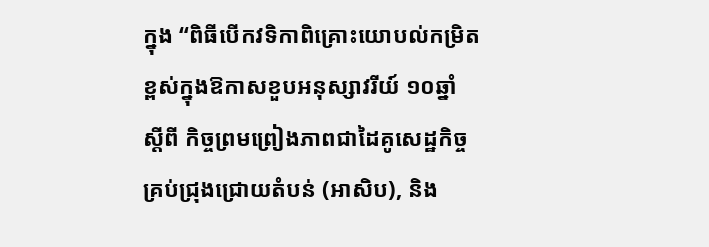ក្នុង “ពិធីបើកវទិកាពិគ្រោះយោបល់កម្រិតខ្ពស់ក្នុងឱកាសខួបអនុស្សាវរីយ៍ ១០ឆ្នាំ ស្តីពី កិច្ចព្រមព្រៀងភាពជាដៃគូសេដ្ឋកិច្ចគ្រប់ជ្រុងជ្រោយតំបន់ (អាសិប), និង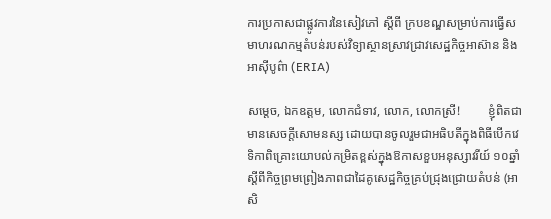ការប្រកាសជាផ្លូវការនៃសៀវភៅ ស្តីពី ក្របខណ្ឌសម្រាប់ការធ្វើសមាហរណកម្មតំបន់របស់វិទ្យាស្ថានស្រាវជ្រាវសេដ្ឋកិច្ចអាស៊ាន និងអាស៊ីបូព៌ា (ERIA)

សម្តេច, ឯកឧត្តម, លោកជំទាវ, លោក, លោកសី្រ!         ខ្ញុំពិតជាមានសេចក្តីសោមនស្ស ដោយបានចូលរួមជាអធិបតីក្នុងពិធីបើកវេទិកាពិគ្រោះយោបល់កម្រិតខ្ពស់ក្នុងឱកាសខួបអនុស្សាវរីយ៍ ១០ឆ្នាំ ស្ដីពីកិច្ចព្រមព្រៀងភាពជាដៃគូសេដ្ឋកិច្ចគ្រប់ជ្រុងជ្រោយតំបន់ (អាសិ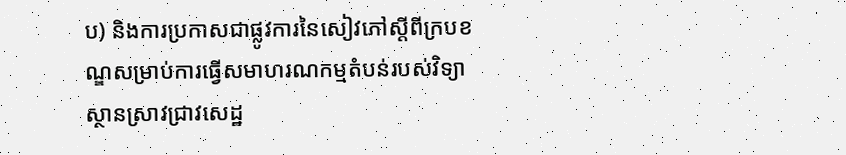ប) និងការប្រកាសជាផ្លូវការនៃសៀវភៅស្តីពីក្របខណ្ឌសម្រាប់ការធ្វើសមាហរណកម្មតំបន់របស់វិទ្យាស្ថានស្រាវជ្រាវសេដ្ឋ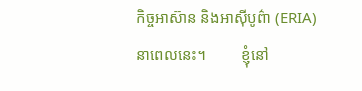កិច្ចអាស៊ាន និងអាស៊ីបូព៌ា (ERIA) នាពេលនេះ។         ខ្ញុំនៅ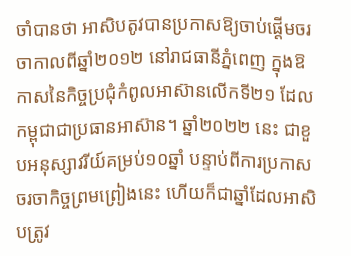ចាំបានថា អាសិបតូវបានប្រកាសឱ្យចាប់ផ្តើមចរចាកាលពីឆ្នាំ២០១២ នៅរាជធានីភ្នំពេញ ក្នុងឱកាសនៃកិច្ចប្រជុំកំពូលអាស៊ានលើកទី២១ ដែលកម្ពុជាជាប្រធានអាស៊ាន។ ឆ្នាំ២០២២ នេះ ជាខួបអនុស្សាវរីយ៍គម្រប់១០ឆ្នាំ បន្ទាប់ពីការប្រកាសចរចាកិច្ចព្រមព្រៀងនេះ ហើយក៏ជាឆ្នាំដែលអាសិបត្រូវ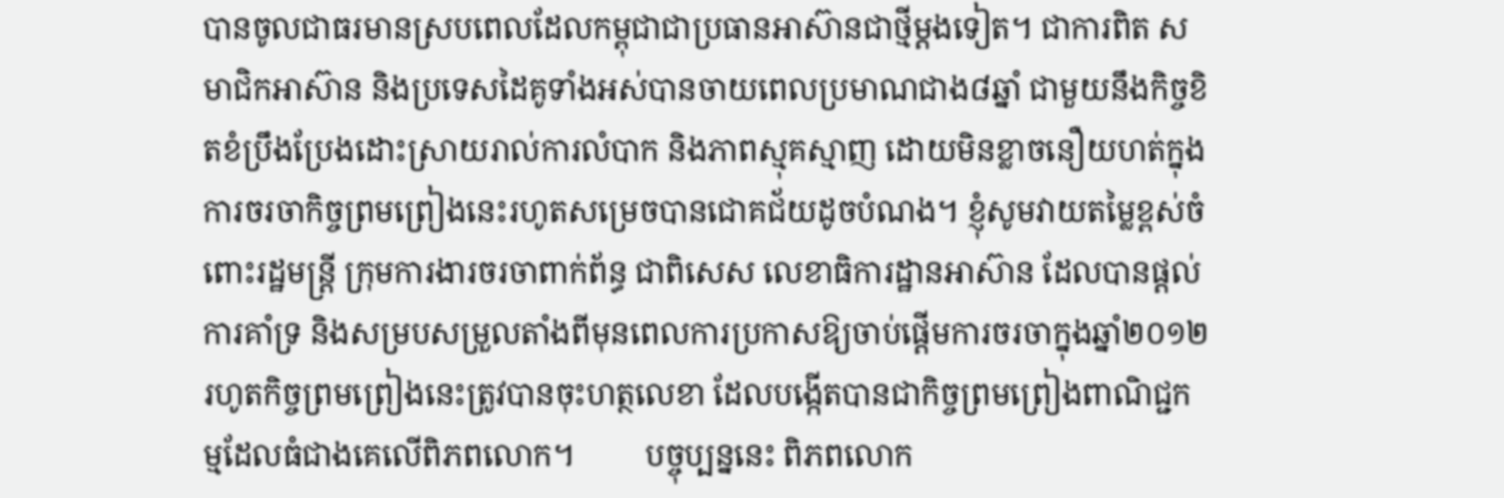បានចូលជាធរមានស្របពេលដែលកម្ពុជាជាប្រធានអាស៊ានជាថ្មីម្ដងទៀត។ ជាការពិត សមាជិកអាស៊ាន និងប្រទេសដៃគូទាំងអស់បានចាយពេលប្រមាណជាង៨ឆ្នាំ ជាមួយនឹងកិច្ចខិតខំប្រឹងប្រែងដោះស្រាយរាល់ការលំបាក និងភាពស្មុគស្មាញ ដោយមិនខ្លាចនឿយហត់ក្នុងការចរចាកិច្ចព្រមព្រៀងនេះរហូតសម្រេចបានជោគជ័យដូចបំណង។ ខ្ញុំសូមវាយតម្លៃខ្ពស់ចំពោះរដ្ឋមន្ត្រី ក្រុមការងារចរចាពាក់ព័ន្ធ ជាពិសេស លេខាធិការដ្ឋានអាស៊ាន ដែលបានផ្ដល់ការគាំទ្រ និងសម្របសម្រួលតាំងពីមុនពេលការប្រកាសឱ្យចាប់ផ្ដើមការចរចាក្នុងឆ្នាំ២០១២ រហូតកិច្ចព្រមព្រៀងនេះត្រូវបានចុះហត្ថលេខា ដែលបង្កើតបានជាកិច្ចព្រមព្រៀងពាណិជ្ជកម្មដែលធំជាងគេលើពិភពលោក។         បច្ចុប្បន្ននេះ ពិភពលោក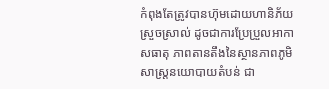កំពុងតែត្រូវបានហ៊ុមដោយហានិភ័យស្រួចស្រាល់ ដូចជាការប្រែប្រួលអាកាសធាតុ ភាពតានតឹងនៃស្ថានភាពភូមិសាស្ត្រនយោបាយតំបន់ ជា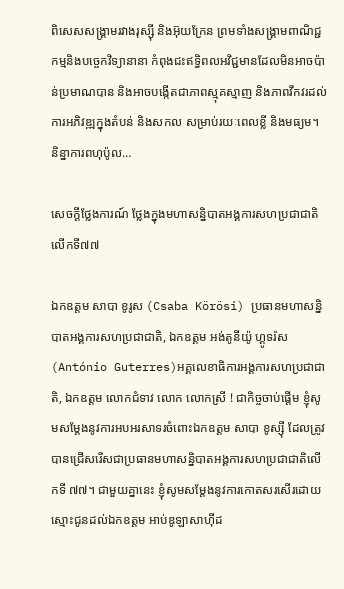ពិសេសសង្គ្រាមរវាងរុស្ស៊ី និងអ៊ុយក្រែន ព្រមទាំងសង្គ្រាមពាណិជ្ជកម្មនិងបច្ចេកវិទ្យានានា កំពុងជះឥទ្ធិពលអវិជ្ជមានដែលមិនអាចប៉ាន់ប្រមាណបាន និងអាចបង្កើតជាភាពស្មុគស្មាញ និងភាពវឹកវរដល់ការអភិវឌ្ឍក្នុងតំបន់ និងសកល សម្រាប់រយៈពេលខ្លី និងមធ្យម។ និន្នាការពហុប៉ូល…

សេចក្តីថ្លែងការណ៍ ថ្លែងក្នុងមហាសន្និបាតអង្គការសហប្រជាជាតិលើកទី៧៧

ឯកឧត្តម សាបា ខូរូស (Csaba Körösi) ប្រធានមហាសន្និបាតអង្គការសហប្រជាជាតិ, ឯកឧត្ដម អង់តូនីយ៉ូ ហ្គូទរ៉ស (António Guterres)អគ្គលេខាធិការអង្គការសហប្រជាជាតិ, ឯកឧត្តម លោកជំទាវ លោក លោកស្រី ! ជាកិច្ចចាប់ផ្ដើម ខ្ញុំសូមសម្តែងនូវការអបអរសាទរចំពោះឯកឧត្តម សាបា ខូស្ស៊ី ដែលត្រូវបានជ្រើសរើសជាប្រធានមហាសន្និបាតអង្គការសហប្រជាជាតិលើកទី ៧៧។ ជាមួយគ្នានេះ ខ្ញុំសូមសម្ដែងនូវការកោតសរសើរដោយស្មោះជូនដល់ឯកឧត្តម អាប់ឌូឡាសាហ៊ីដ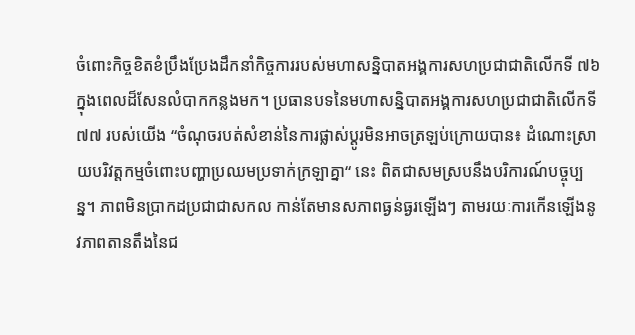ចំពោះកិច្ចខិតខំប្រឹងប្រែងដឹកនាំកិច្ចការរបស់មហាសន្និបាតអង្គការសហប្រជាជាតិលើកទី ៧៦ ក្នុងពេលដ៏សែនលំបាកកន្លងមក។ ប្រធានបទនៃមហាសន្និបាតអង្គការសហប្រជាជាតិលើកទី ៧៧ របស់យើង “ចំណុចរបត់សំខាន់នៃការផ្លាស់ប្តូរមិនអាចត្រឡប់ក្រោយបាន៖ ដំណោះស្រាយបរិវត្តកម្មចំពោះបញ្ហាប្រឈមប្រទាក់ក្រឡាគ្នា“ នេះ ពិតជាសមស្របនឹងបរិការណ៍បច្ចុប្បន្ន។ ភាពមិនប្រាកដប្រជាជាសកល កាន់តែមានសភាពធ្ងន់ធ្ងរឡើងៗ តាមរយៈការកើនឡើងនូវភាពតានតឹងនៃជ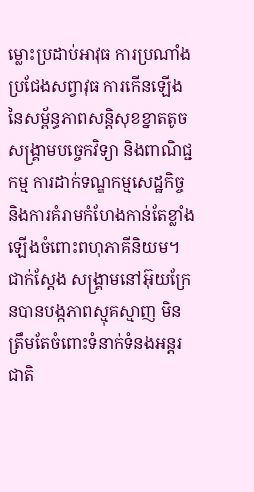ម្លោះប្រដាប់អាវុធ ការប្រណាំងប្រជែងសព្វាវុធ ការកើនឡើងនៃសម្ព័ន្ធភាពសន្តិសុខខ្នាតតូច សង្គ្រាមបច្ចេកវិទ្យា និងពាណិជ្ជកម្ម ការដាក់ទណ្ឌកម្មសេដ្ឋកិច្ច និងការគំរាមកំហែងកាន់តែខ្លាំងឡើងចំពោះពហុភាគីនិយម។ ជាក់ស្តែង សង្គ្រាមនៅអ៊ុយក្រែនបានបង្កភាពស្មុគស្មាញ មិនត្រឹមតែចំពោះទំនាក់ទំនងអន្តរជាតិ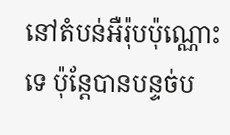នៅតំបន់អឺរ៉ុបប៉ុណ្ណោះទេ ប៉ុន្តែបានបន្ទច់ប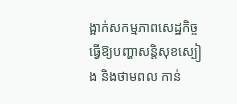ង្អាក់សកម្មភាពសេដ្ឋកិច្ច ធ្វើឱ្យបញ្ហាសន្តិសុខស្បៀង និងថាមពល កាន់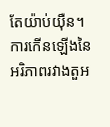តែយ៉ាប់យ៉ឺន។ ការកើនឡើងនៃអរិភាពរវាងតួអ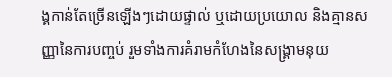ង្គកាន់តែច្រើនឡើងៗដោយផ្ទាល់ ឬដោយប្រយោល និងគ្មានសញ្ញានៃការបញ្ចប់ រួមទាំងការគំរាមកំហែងនៃសង្គ្រាមនុយ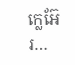ក្លេអ៊ែរ…